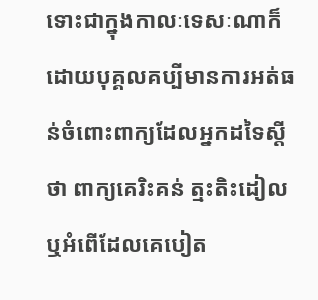ទោះជាក្នុងកាលៈទេសៈណាក៏ដោយបុគ្គលគប្បីមានការអត់ធន់ចំពោះពាក្យដែលអ្នកដទៃស្តីថា ពាក្យគេរិះគន់ ត្មះតិះដៀល ឬអំពើដែលគេបៀត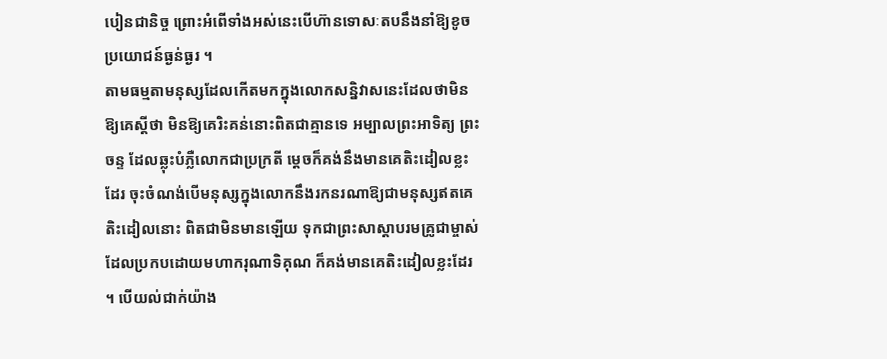បៀនជានិច្ច ព្រោះអំពើទាំងអស់នេះបើហ៊ានទោសៈតបនឹងនាំឱ្យខូចប្រយោជន៍ធ្ងន់ធ្ងរ ។
តាមធម្មតាមនុស្សដែលកើតមកក្នុងលោកសន្និវាសនេះដែលថាមិនឱ្យគេស្តីថា មិនឱ្យគេរិះគន់នោះពិតជាគ្មានទេ អម្បាលព្រះអាទិត្យ ព្រះចន្ទ ដែលឆ្លុះបំភ្លឺលោកជាប្រក្រតី ម្តេចក៏គង់នឹងមានគេតិះដៀលខ្លះដែរ ចុះចំណង់បើមនុស្សក្នុងលោកនឹងរកនរណាឱ្យជាមនុស្សឥតគេតិះដៀលនោះ ពិតជាមិនមានឡើយ ទុកជាព្រះសាស្តាបរមគ្រូជាម្ចាស់ ដែលប្រកបដោយមហាករុណាទិគុណ ក៏គង់មានគេតិះដៀលខ្លះដែរ ។ បើយល់ជាក់យ៉ាង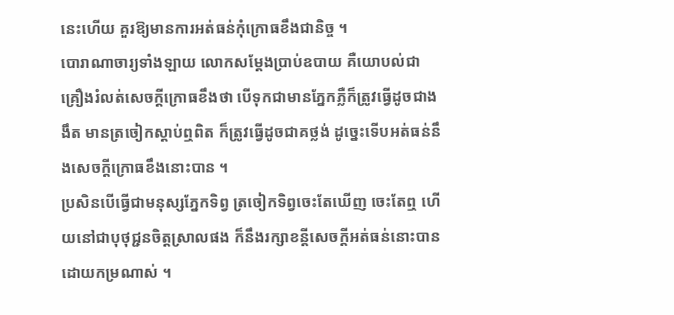នេះហើយ គួរឱ្យមានការអត់ធន់កុំក្រោធខឹងជានិច្ច ។
បោរាណាចារ្យទាំងឡាយ លោកសម្តែងប្រាប់ឧបាយ គឺយោបល់ជាគ្រឿងរំលត់សេចក្តីក្រោធខឹងថា បើទុកជាមានភ្នែកភ្លឺក៏ត្រូវធ្វើដូចជាងងឹត មានត្រចៀកស្តាប់ឮពិត ក៏ត្រូវធ្វើដូចជាគថ្លង់ ដូច្នេះទើបអត់ធន់នឹងសេចក្តីក្រោធខឹងនោះបាន ។
ប្រសិនបើធ្វើជាមនុស្សភ្នែកទិព្វ ត្រចៀកទិព្វចេះតែឃើញ ចេះតែឮ ហើយនៅជាបុថុជ្ជនចិត្តស្រាលផង ក៏នឹងរក្សាខន្តីសេចក្តីអត់ធន់នោះបានដោយកម្រណាស់ ។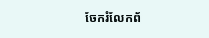ចែករំលែកព័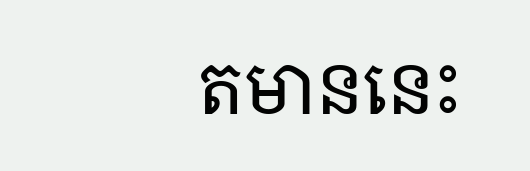តមាននេះ